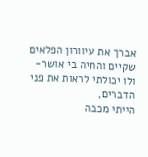אברך את עיוורון הפלאים
שקיים והחיה בי אושר-
ולו יכולתי לראות את פני הדברים,
הייתי מכבה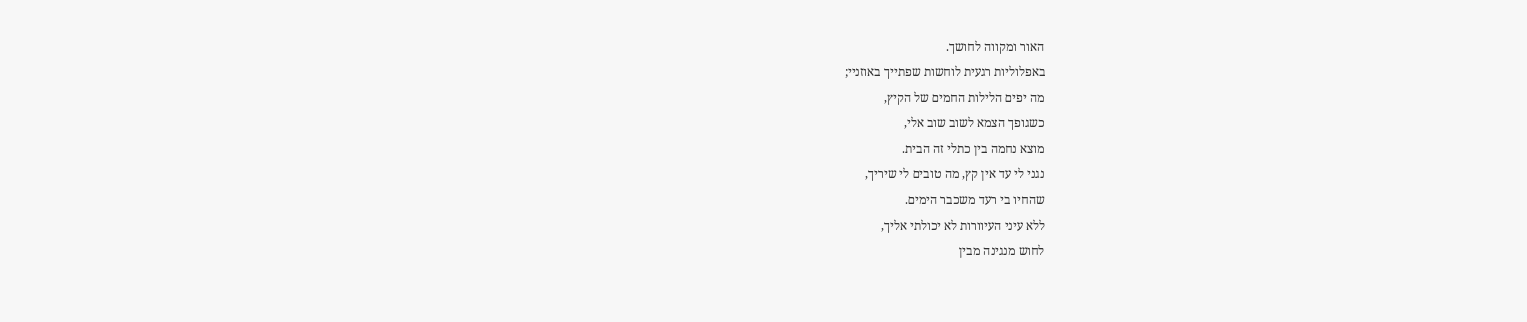האור ומקווה לחושך.
באפלוליות רגעית לוחשות שפתייך באוזניי;
מה יפים הלילות החמים של הקיץ,
כשגופך הצמא לשוב שוב אלי,
מוצא נחמה בין כתלי זה הבית.
נגני לי עד אין קץ, מה טובים לי שיריך,
שהחיו בי רעד משכבר הימים.
ללא עיני העיוורות לא יכולתי אליך,
לחוש מנגינה מבין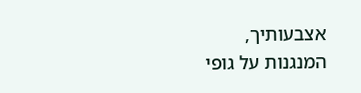אצבעותיך,
המנגנות על גופי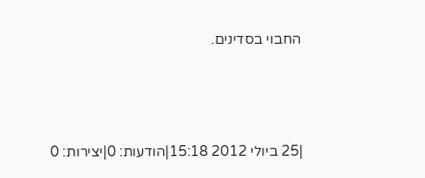החבוי בסדינים.



|25 ביולי 2012 15:18|הודעות: 0|יצירות: 0